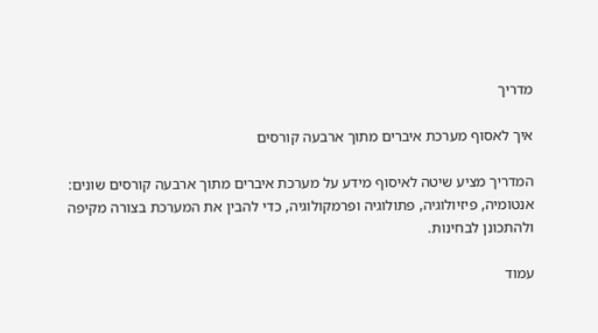מדריך

איך לאסוף מערכת איברים מתוך ארבעה קורסים

המדריך מציע שיטה לאיסוף מידע על מערכת איברים מתוך ארבעה קורסים שונים: אנטומיה, פיזיולוגיה, פתולוגיה ופרמקולוגיה, כדי להבין את המערכת בצורה מקיפה ולהתכונן לבחינות.

עמוד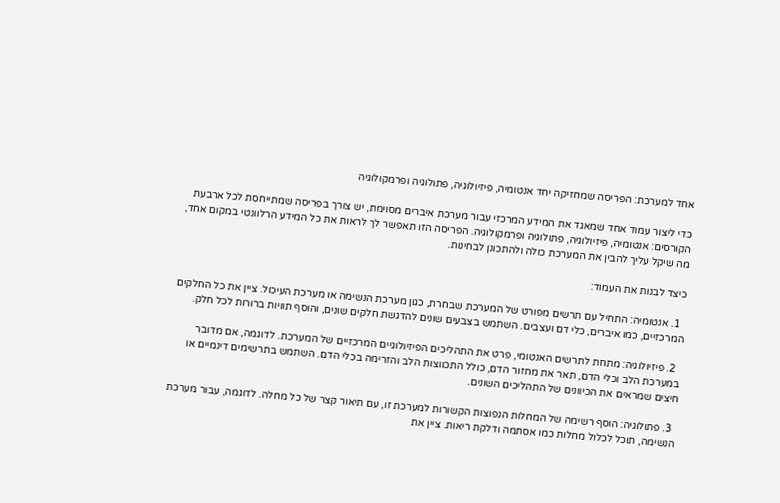אחד למערכת: הפריסה שמחזיקה יחד אנטומיה, פיזיולוגיה, פתולוגיה ופרמקולוגיה

כדי ליצור עמוד אחד שמאגד את המידע המרכזי עבור מערכת איברים מסוימת, יש צורך בפריסה שמתייחסת לכל ארבעת הקורסים: אנטומיה, פיזיולוגיה, פתולוגיה ופרמקולוגיה. הפריסה הזו תאפשר לך לראות את כל המידע הרלוונטי במקום אחד, מה שיקל עליך להבין את המערכת כולה ולהתכונן לבחינות.

כיצד לבנות את העמוד:

  1. אנטומיה: התחיל עם תרשים מפורט של המערכת שבחרת, כגון מערכת הנשימה או מערכת העיכול. ציין את כל החלקים המרכזיים, כמו איברים, כלי דם ועצבים. השתמש בצבעים שונים להדגשת חלקים שונים, והוסף תוויות ברורות לכל חלק.

  2. פיזיולוגיה: מתחת לתרשים האנטומי, פרט את התהליכים הפיזיולוגיים המרכזיים של המערכת. לדוגמה, אם מדובר במערכת הלב וכלי הדם, תאר את מחזור הדם, כולל התכווצות הלב והזרימה בכלי הדם. השתמש בתרשימים דינמיים או חיצים שמראים את הכיוונים של התהליכים השונים.

  3. פתולוגיה: הוסף רשימה של המחלות הנפוצות הקשורות למערכת זו, עם תיאור קצר של כל מחלה. לדוגמה, עבור מערכת הנשימה, תוכל לכלול מחלות כמו אסתמה ודלקת ריאות. ציין את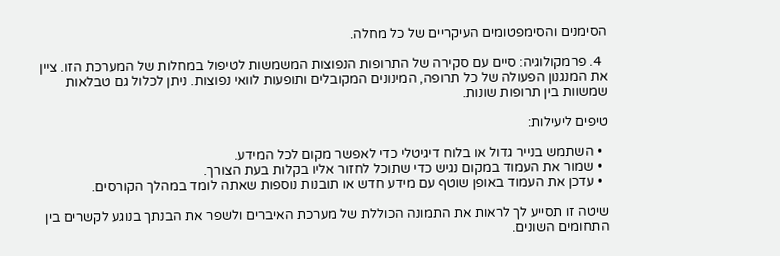הסימנים והסימפטומים העיקריים של כל מחלה.

  4. פרמקולוגיה: סיים עם סקירה של התרופות הנפוצות המשמשות לטיפול במחלות של המערכת הזו. ציין את המנגנון הפעולה של כל תרופה, המינונים המקובלים ותופעות לוואי נפוצות. ניתן לכלול גם טבלאות שמשוות בין תרופות שונות.

טיפים ליעילות:

  • השתמש בנייר גדול או בלוח דיגיטלי כדי לאפשר מקום לכל המידע.
  • שמור את העמוד במקום נגיש כדי שתוכל לחזור אליו בקלות בעת הצורך.
  • עדכן את העמוד באופן שוטף עם מידע חדש או תובנות נוספות שאתה לומד במהלך הקורסים.

שיטה זו תסייע לך לראות את התמונה הכוללת של מערכת האיברים ולשפר את הבנתך בנוגע לקשרים בין התחומים השונים.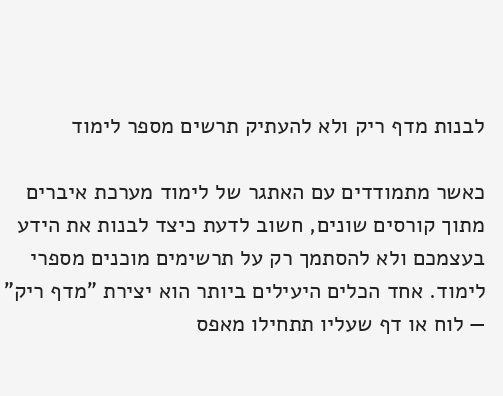לבנות מדף ריק ולא להעתיק תרשים מספר לימוד

כאשר מתמודדים עם האתגר של לימוד מערכת איברים מתוך קורסים שונים, חשוב לדעת כיצד לבנות את הידע בעצמכם ולא להסתמך רק על תרשימים מוכנים מספרי לימוד. אחד הכלים היעילים ביותר הוא יצירת "מדף ריק" — לוח או דף שעליו תתחילו מאפס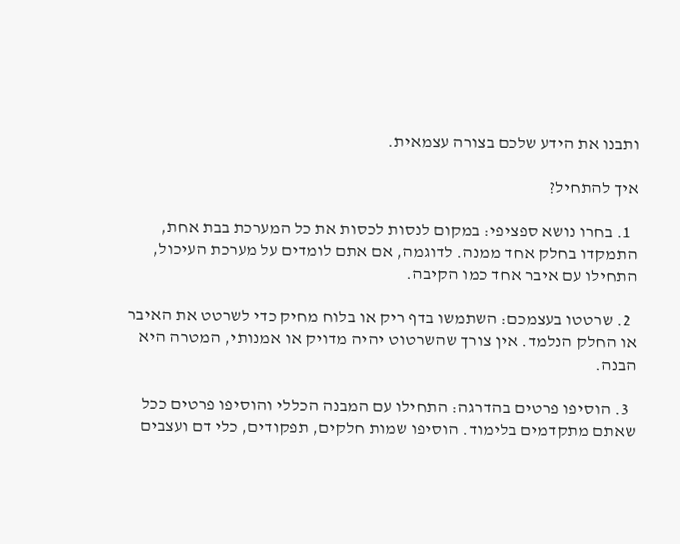ותבנו את הידע שלכם בצורה עצמאית.

איך להתחיל?

  1. בחרו נושא ספציפי: במקום לנסות לכסות את כל המערכת בבת אחת, התמקדו בחלק אחד ממנה. לדוגמה, אם אתם לומדים על מערכת העיכול, התחילו עם איבר אחד כמו הקיבה.

  2. שרטטו בעצמכם: השתמשו בדף ריק או בלוח מחיק כדי לשרטט את האיבר או החלק הנלמד. אין צורך שהשרטוט יהיה מדויק או אמנותי, המטרה היא הבנה.

  3. הוסיפו פרטים בהדרגה: התחילו עם המבנה הכללי והוסיפו פרטים ככל שאתם מתקדמים בלימוד. הוסיפו שמות חלקים, תפקודים, כלי דם ועצבים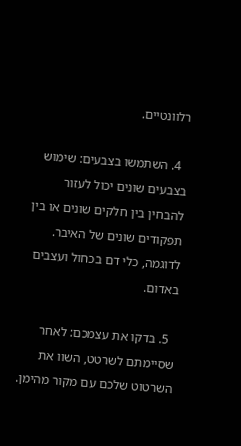רלוונטיים.

  4. השתמשו בצבעים: שימוש בצבעים שונים יכול לעזור להבחין בין חלקים שונים או בין תפקודים שונים של האיבר. לדוגמה, כלי דם בכחול ועצבים באדום.

  5. בדקו את עצמכם: לאחר שסיימתם לשרטט, השוו את השרטוט שלכם עם מקור מהימן.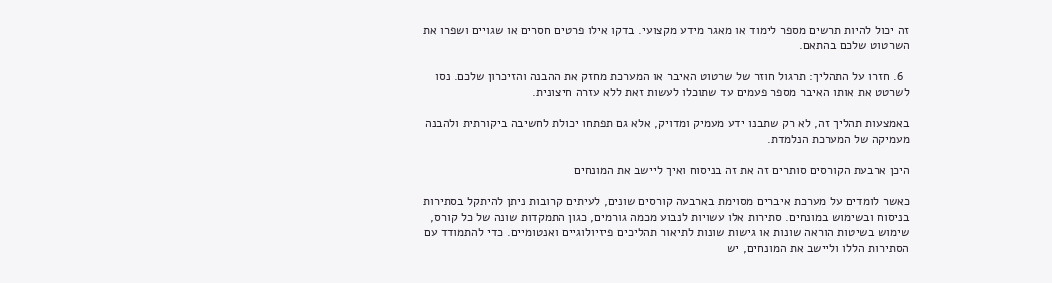זה יכול להיות תרשים מספר לימוד או מאגר מידע מקצועי. בדקו אילו פרטים חסרים או שגויים ושפרו את השרטוט שלכם בהתאם.

  6. חזרו על התהליך: תרגול חוזר של שרטוט האיבר או המערכת מחזק את ההבנה והזיכרון שלכם. נסו לשרטט את אותו האיבר מספר פעמים עד שתוכלו לעשות זאת ללא עזרה חיצונית.

באמצעות תהליך זה, לא רק שתבנו ידע מעמיק ומדויק, אלא גם תפתחו יכולת לחשיבה ביקורתית ולהבנה מעמיקה של המערכת הנלמדת.

היכן ארבעת הקורסים סותרים זה את זה בניסוח ואיך ליישב את המונחים

כאשר לומדים על מערכת איברים מסוימת בארבעה קורסים שונים, לעיתים קרובות ניתן להיתקל בסתירות בניסוח ובשימוש במונחים. סתירות אלו עשויות לנבוע מכמה גורמים, כגון התמקדות שונה של כל קורס, שימוש בשיטות הוראה שונות או גישות שונות לתיאור תהליכים פיזיולוגיים ואנטומיים. כדי להתמודד עם הסתירות הללו וליישב את המונחים, יש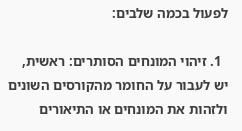לפעול בכמה שלבים:

  1. זיהוי המונחים הסותרים: ראשית, יש לעבור על החומר מהקורסים השונים ולזהות את המונחים או התיאורים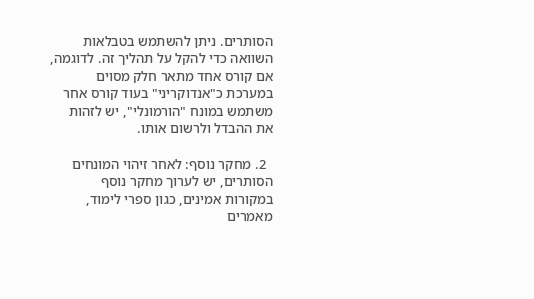הסותרים. ניתן להשתמש בטבלאות השוואה כדי להקל על תהליך זה. לדוגמה, אם קורס אחד מתאר חלק מסוים במערכת כ"אנדוקריני" בעוד קורס אחר משתמש במונח "הורמונלי", יש לזהות את ההבדל ולרשום אותו.

  2. מחקר נוסף: לאחר זיהוי המונחים הסותרים, יש לערוך מחקר נוסף במקורות אמינים, כגון ספרי לימוד, מאמרים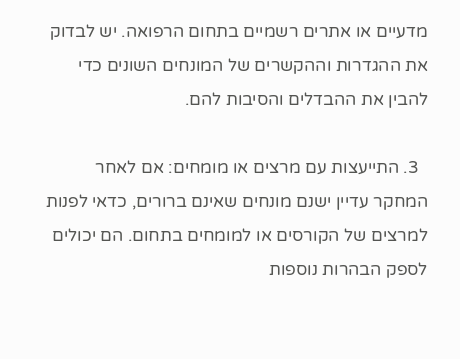מדעיים או אתרים רשמיים בתחום הרפואה. יש לבדוק את ההגדרות וההקשרים של המונחים השונים כדי להבין את ההבדלים והסיבות להם.

  3. התייעצות עם מרצים או מומחים: אם לאחר המחקר עדיין ישנם מונחים שאינם ברורים, כדאי לפנות למרצים של הקורסים או למומחים בתחום. הם יכולים לספק הבהרות נוספות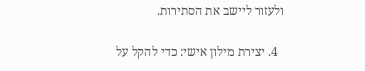ולעזור ליישב את הסתירות.

  4. יצירת מילון אישי: כדי להקל על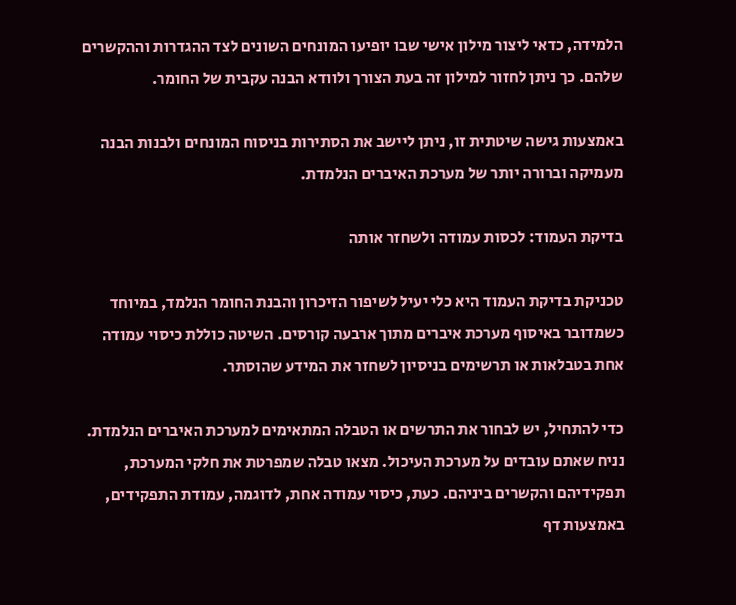הלמידה, כדאי ליצור מילון אישי שבו יופיעו המונחים השונים לצד ההגדרות וההקשרים שלהם. כך ניתן לחזור למילון זה בעת הצורך ולוודא הבנה עקבית של החומר.

באמצעות גישה שיטתית זו, ניתן ליישב את הסתירות בניסוח המונחים ולבנות הבנה מעמיקה וברורה יותר של מערכת האיברים הנלמדת.

בדיקת העמוד: לכסות עמודה ולשחזר אותה

טכניקת בדיקת העמוד היא כלי יעיל לשיפור הזיכרון והבנת החומר הנלמד, במיוחד כשמדובר באיסוף מערכת איברים מתוך ארבעה קורסים. השיטה כוללת כיסוי עמודה אחת בטבלאות או תרשימים בניסיון לשחזר את המידע שהוסתר.

כדי להתחיל, יש לבחור את התרשים או הטבלה המתאימים למערכת האיברים הנלמדת. נניח שאתם עובדים על מערכת העיכול. מצאו טבלה שמפרטת את חלקי המערכת, תפקידיהם והקשרים ביניהם. כעת, כיסוי עמודה אחת, לדוגמה, עמודת התפקידים, באמצעות דף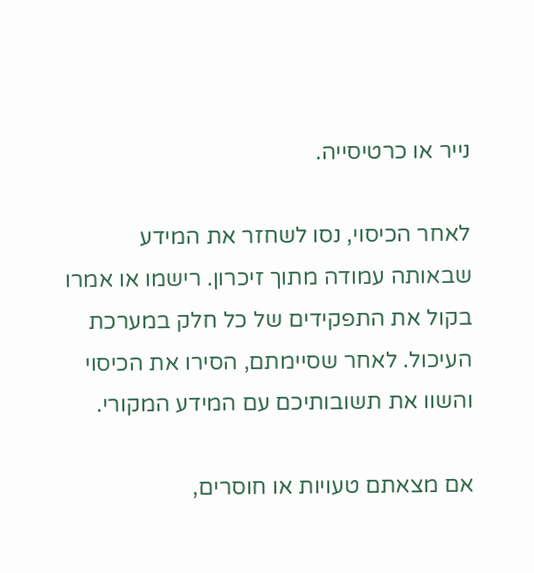נייר או כרטיסייה.

לאחר הכיסוי, נסו לשחזר את המידע שבאותה עמודה מתוך זיכרון. רישמו או אמרו בקול את התפקידים של כל חלק במערכת העיכול. לאחר שסיימתם, הסירו את הכיסוי והשוו את תשובותיכם עם המידע המקורי.

אם מצאתם טעויות או חוסרים,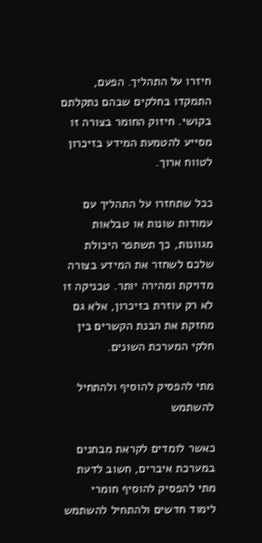חיזרו על התהליך. הפעם, התמקדו בחלקים שבהם נתקלתם בקושי. חיזוק החומר בצורה זו מסייע להטמעת המידע בזיכרון לטווח ארוך.

ככל שתחזרו על התהליך עם עמודות שונות או טבלאות מגוונות, כך תשתפר היכולת שלכם לשחזר את המידע בצורה מדויקת ומהירה יותר. טכניקה זו לא רק עוזרת בזיכרון, אלא גם מחזקת את הבנת הקשרים בין חלקי המערכת השונים.

מתי להפסיק להוסיף ולהתחיל להשתמש

כאשר לומדים לקראת מבחנים במערכת איברים, חשוב לדעת מתי להפסיק להוסיף חומרי לימוד חדשים ולהתחיל להשתמש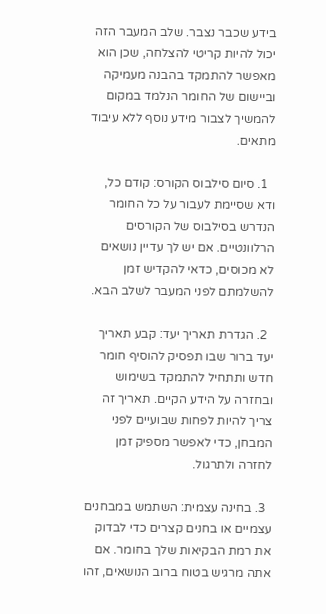בידע שכבר נצבר. שלב המעבר הזה יכול להיות קריטי להצלחה, שכן הוא מאפשר להתמקד בהבנה מעמיקה וביישום של החומר הנלמד במקום להמשיך לצבור מידע נוסף ללא עיבוד מתאים.

  1. סיום סילבוס הקורס: קודם כל, ודא שסיימת לעבור על כל החומר הנדרש בסילבוס של הקורסים הרלוונטיים. אם יש לך עדיין נושאים לא מכוסים, כדאי להקדיש זמן להשלמתם לפני המעבר לשלב הבא.

  2. הגדרת תאריך יעד: קבע תאריך יעד ברור שבו תפסיק להוסיף חומר חדש ותתחיל להתמקד בשימוש ובחזרה על הידע הקיים. תאריך זה צריך להיות לפחות שבועיים לפני המבחן, כדי לאפשר מספיק זמן לחזרה ולתרגול.

  3. בחינה עצמית: השתמש במבחנים עצמיים או בחנים קצרים כדי לבדוק את רמת הבקיאות שלך בחומר. אם אתה מרגיש בטוח ברוב הנושאים, זהו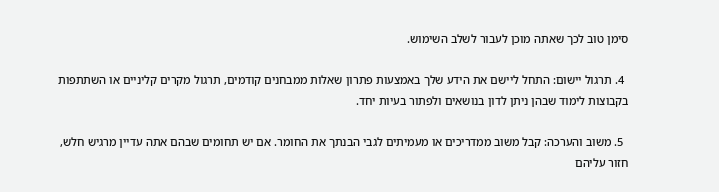סימן טוב לכך שאתה מוכן לעבור לשלב השימוש.

  4. תרגול יישום: התחל ליישם את הידע שלך באמצעות פתרון שאלות ממבחנים קודמים, תרגול מקרים קליניים או השתתפות בקבוצות לימוד שבהן ניתן לדון בנושאים ולפתור בעיות יחד.

  5. משוב והערכה: קבל משוב ממדריכים או מעמיתים לגבי הבנתך את החומר. אם יש תחומים שבהם אתה עדיין מרגיש חלש, חזור עליהם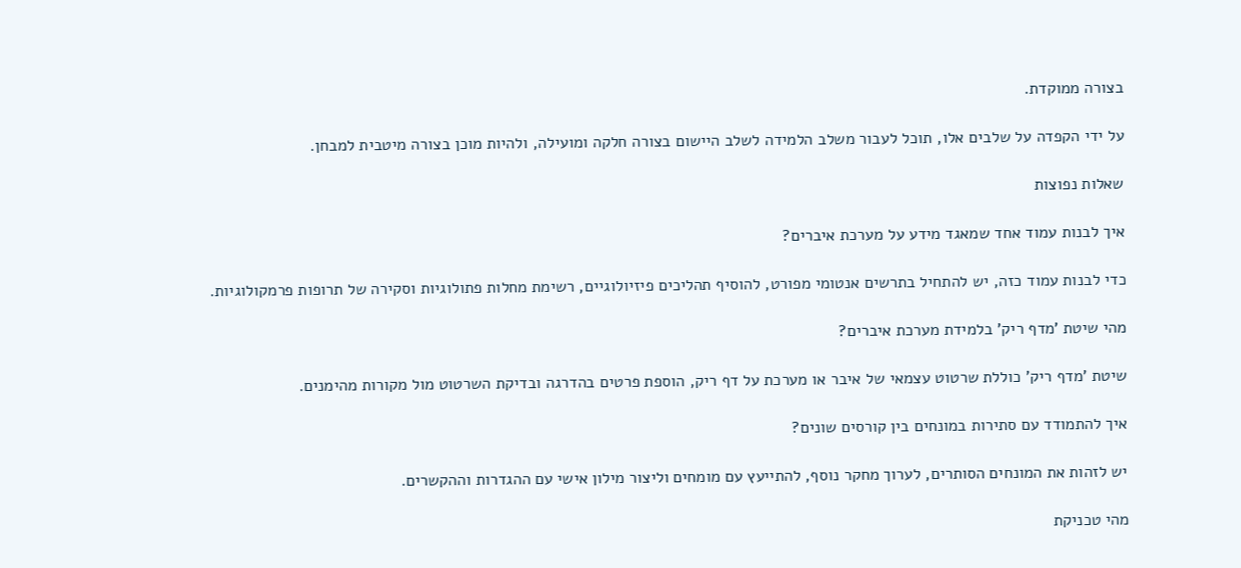בצורה ממוקדת.

על ידי הקפדה על שלבים אלו, תוכל לעבור משלב הלמידה לשלב היישום בצורה חלקה ומועילה, ולהיות מוכן בצורה מיטבית למבחן.

שאלות נפוצות

איך לבנות עמוד אחד שמאגד מידע על מערכת איברים?

כדי לבנות עמוד כזה, יש להתחיל בתרשים אנטומי מפורט, להוסיף תהליכים פיזיולוגיים, רשימת מחלות פתולוגיות וסקירה של תרופות פרמקולוגיות.

מהי שיטת 'מדף ריק' בלמידת מערכת איברים?

שיטת 'מדף ריק' כוללת שרטוט עצמאי של איבר או מערכת על דף ריק, הוספת פרטים בהדרגה ובדיקת השרטוט מול מקורות מהימנים.

איך להתמודד עם סתירות במונחים בין קורסים שונים?

יש לזהות את המונחים הסותרים, לערוך מחקר נוסף, להתייעץ עם מומחים וליצור מילון אישי עם ההגדרות וההקשרים.

מהי טכניקת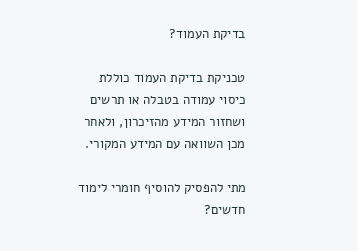בדיקת העמוד?

טכניקת בדיקת העמוד כוללת כיסוי עמודה בטבלה או תרשים ושחזור המידע מהזיכרון, ולאחר מכן השוואה עם המידע המקורי.

מתי להפסיק להוסיף חומרי לימוד חדשים?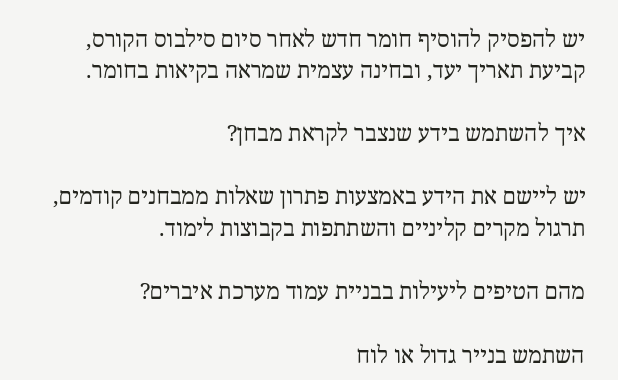יש להפסיק להוסיף חומר חדש לאחר סיום סילבוס הקורס, קביעת תאריך יעד, ובחינה עצמית שמראה בקיאות בחומר.

איך להשתמש בידע שנצבר לקראת מבחן?

יש ליישם את הידע באמצעות פתרון שאלות ממבחנים קודמים, תרגול מקרים קליניים והשתתפות בקבוצות לימוד.

מהם הטיפים ליעילות בבניית עמוד מערכת איברים?

השתמש בנייר גדול או לוח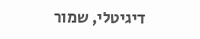דיגיטלי, שמור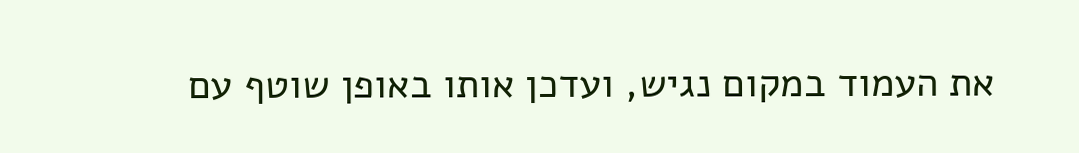את העמוד במקום נגיש, ועדכן אותו באופן שוטף עם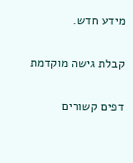מידע חדש.

קבלת גישה מוקדמת

דפים קשורים